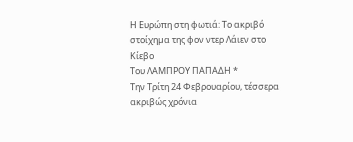Η Ευρώπη στη φωτιά: Το ακριβό στοίχηµα της φον ντερ Λάιεν στο Κίεβο
Toυ ΛΑΜΠΡΟΥ ΠΑΠΑΔΗ *
Την Τρίτη 24 Φεβρουαρίου, τέσσερα ακριβώς χρόνια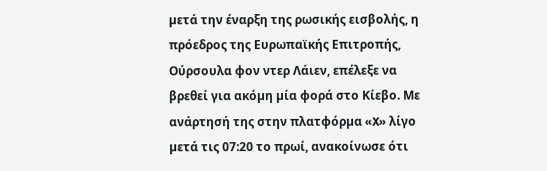µετά την έναρξη της ρωσικής εισβολής, η πρόεδρος της Ευρωπαϊκής Επιτροπής, Ούρσουλα φον ντερ Λάιεν, επέλεξε να βρεθεί για ακόµη µία φορά στο Κίεβο. Με ανάρτησή της στην πλατφόρµα «X» λίγο µετά τις 07:20 το πρωί, ανακοίνωσε ότι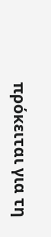πρόκειται για τη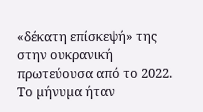«δέκατη επίσκεψή» της στην ουκρανική πρωτεύουσα από το 2022. Το µήνυµα ήταν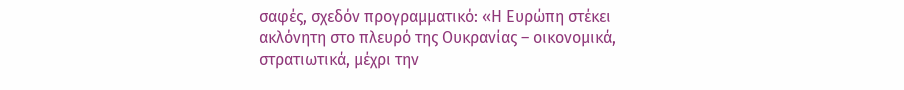σαφές, σχεδόν προγραµµατικό: «Η Ευρώπη στέκει ακλόνητη στο πλευρό της Ουκρανίας – οικονοµικά, στρατιωτικά, µέχρι την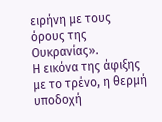ειρήνη µε τους όρους της Ουκρανίας».
Η εικόνα της άφιξης µε το τρένο, η θερµή υποδοχή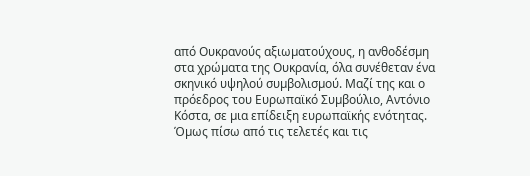από Ουκρανούς αξιωµατούχους, η ανθοδέσµη στα χρώµατα της Ουκρανία, όλα συνέθεταν ένα σκηνικό υψηλού συµβολισµού. Μαζί της και ο πρόεδρος του Ευρωπαϊκό Συµβούλιο, Αντόνιο Κόστα, σε µια επίδειξη ευρωπαϊκής ενότητας. Όµως πίσω από τις τελετές και τις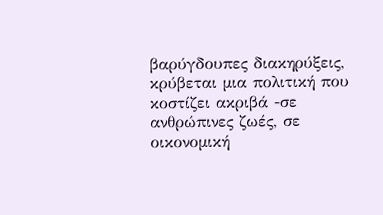βαρύγδουπες διακηρύξεις, κρύβεται µια πολιτική που κοστίζει ακριβά -σε ανθρώπινες ζωές, σε οικονοµική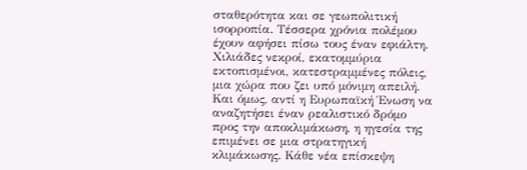σταθερότητα και σε γεωπολιτική ισορροπία. Τέσσερα χρόνια πολέµου έχουν αφήσει πίσω τους έναν εφιάλτη. Χιλιάδες νεκροί, εκατοµµύρια εκτοπισµένοι, κατεστραµµένες πόλεις, µια χώρα που ζει υπό µόνιµη απειλή. Και όµως, αντί η Ευρωπαϊκή Ένωση να αναζητήσει έναν ρεαλιστικό δρόµο προς την αποκλιµάκωση, η ηγεσία της επιµένει σε µια στρατηγική κλιµάκωσης. Κάθε νέα επίσκεψη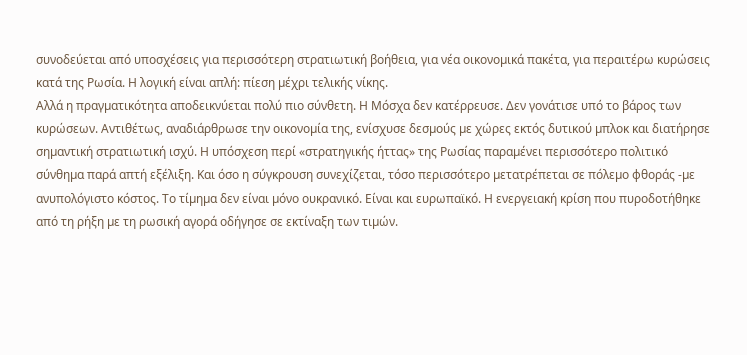συνοδεύεται από υποσχέσεις για περισσότερη στρατιωτική βοήθεια, για νέα οικονοµικά πακέτα, για περαιτέρω κυρώσεις κατά της Ρωσία. Η λογική είναι απλή: πίεση µέχρι τελικής νίκης.
Αλλά η πραγµατικότητα αποδεικνύεται πολύ πιο σύνθετη. Η Μόσχα δεν κατέρρευσε. Δεν γονάτισε υπό το βάρος των κυρώσεων. Αντιθέτως, αναδιάρθρωσε την οικονοµία της, ενίσχυσε δεσµούς µε χώρες εκτός δυτικού µπλοκ και διατήρησε σηµαντική στρατιωτική ισχύ. Η υπόσχεση περί «στρατηγικής ήττας» της Ρωσίας παραµένει περισσότερο πολιτικό σύνθηµα παρά απτή εξέλιξη. Και όσο η σύγκρουση συνεχίζεται, τόσο περισσότερο µετατρέπεται σε πόλεµο φθοράς -µε ανυπολόγιστο κόστος. Το τίµηµα δεν είναι µόνο ουκρανικό. Είναι και ευρωπαϊκό. Η ενεργειακή κρίση που πυροδοτήθηκε από τη ρήξη µε τη ρωσική αγορά οδήγησε σε εκτίναξη των τιµών.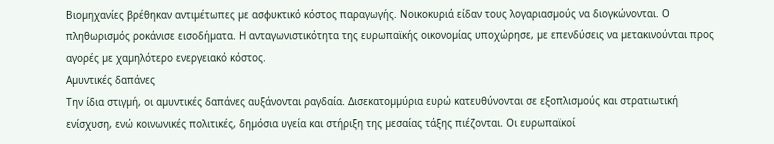Βιοµηχανίες βρέθηκαν αντιµέτωπες µε ασφυκτικό κόστος παραγωγής. Νοικοκυριά είδαν τους λογαριασµούς να διογκώνονται. Ο πληθωρισµός ροκάνισε εισοδήµατα. Η ανταγωνιστικότητα της ευρωπαϊκής οικονοµίας υποχώρησε, µε επενδύσεις να µετακινούνται προς αγορές µε χαµηλότερο ενεργειακό κόστος.
Αµυντικές δαπάνες
Την ίδια στιγµή, οι αµυντικές δαπάνες αυξάνονται ραγδαία. Δισεκατοµµύρια ευρώ κατευθύνονται σε εξοπλισµούς και στρατιωτική ενίσχυση, ενώ κοινωνικές πολιτικές, δηµόσια υγεία και στήριξη της µεσαίας τάξης πιέζονται. Οι ευρωπαϊκοί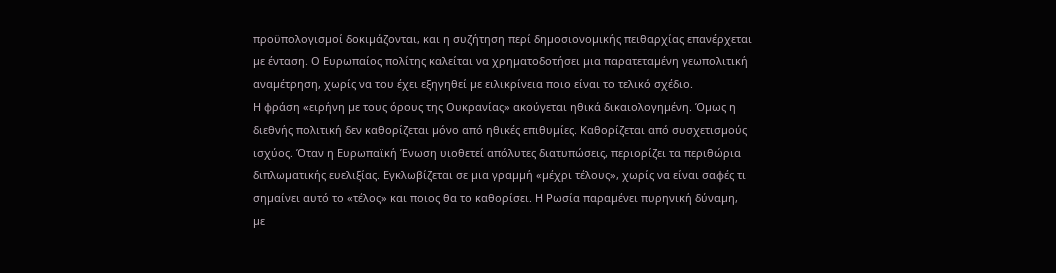προϋπολογισµοί δοκιµάζονται, και η συζήτηση περί δηµοσιονοµικής πειθαρχίας επανέρχεται µε ένταση. Ο Ευρωπαίος πολίτης καλείται να χρηµατοδοτήσει µια παρατεταµένη γεωπολιτική αναµέτρηση, χωρίς να του έχει εξηγηθεί µε ειλικρίνεια ποιο είναι το τελικό σχέδιο.
Η φράση «ειρήνη µε τους όρους της Ουκρανίας» ακούγεται ηθικά δικαιολογηµένη. Όµως η διεθνής πολιτική δεν καθορίζεται µόνο από ηθικές επιθυµίες. Καθορίζεται από συσχετισµούς ισχύος. Όταν η Ευρωπαϊκή Ένωση υιοθετεί απόλυτες διατυπώσεις, περιορίζει τα περιθώρια διπλωµατικής ευελιξίας. Εγκλωβίζεται σε µια γραµµή «µέχρι τέλους», χωρίς να είναι σαφές τι σηµαίνει αυτό το «τέλος» και ποιος θα το καθορίσει. Η Ρωσία παραµένει πυρηνική δύναµη, µε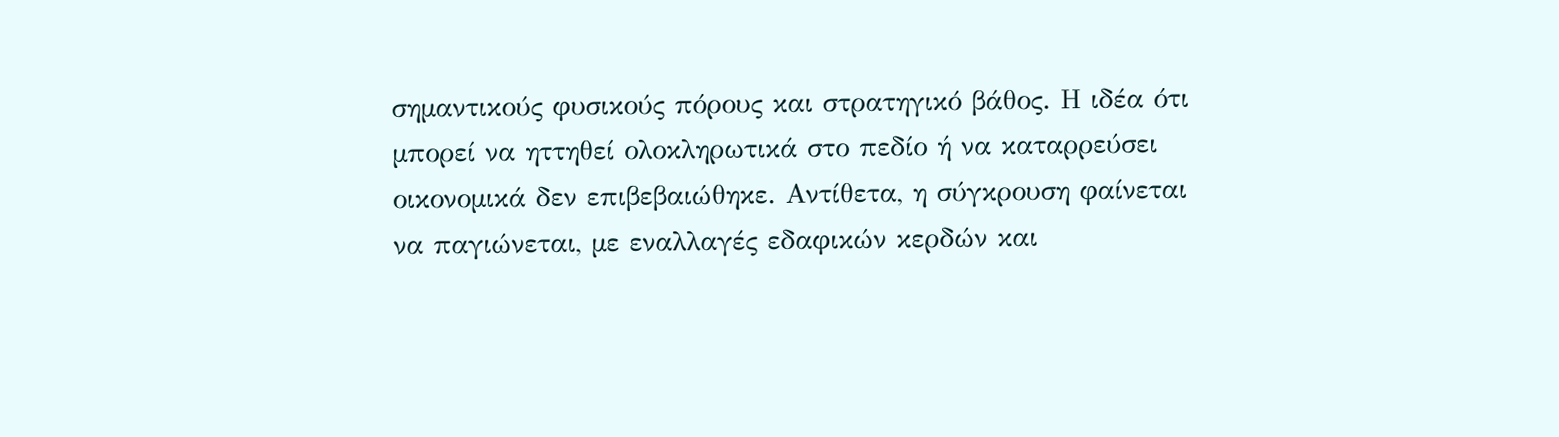σηµαντικούς φυσικούς πόρους και στρατηγικό βάθος. Η ιδέα ότι µπορεί να ηττηθεί ολοκληρωτικά στο πεδίο ή να καταρρεύσει οικονοµικά δεν επιβεβαιώθηκε. Αντίθετα, η σύγκρουση φαίνεται να παγιώνεται, µε εναλλαγές εδαφικών κερδών και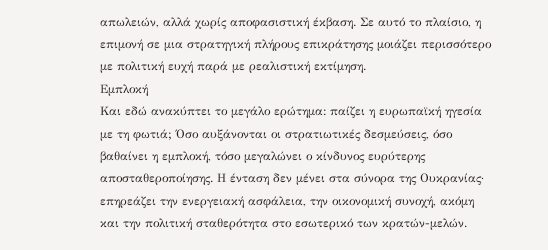απωλειών, αλλά χωρίς αποφασιστική έκβαση. Σε αυτό το πλαίσιο, η επιµονή σε µια στρατηγική πλήρους επικράτησης µοιάζει περισσότερο µε πολιτική ευχή παρά µε ρεαλιστική εκτίµηση.
Εµπλοκή
Και εδώ ανακύπτει το µεγάλο ερώτηµα: παίζει η ευρωπαϊκή ηγεσία µε τη φωτιά; Όσο αυξάνονται οι στρατιωτικές δεσµεύσεις, όσο βαθαίνει η εµπλοκή, τόσο µεγαλώνει ο κίνδυνος ευρύτερης αποσταθεροποίησης. Η ένταση δεν µένει στα σύνορα της Ουκρανίας· επηρεάζει την ενεργειακή ασφάλεια, την οικονοµική συνοχή, ακόµη και την πολιτική σταθερότητα στο εσωτερικό των κρατών-µελών.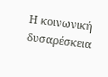Η κοινωνική δυσαρέσκεια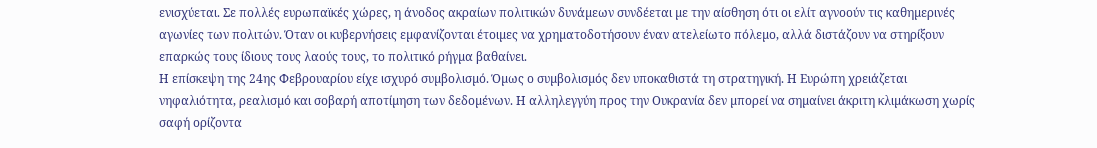ενισχύεται. Σε πολλές ευρωπαϊκές χώρες, η άνοδος ακραίων πολιτικών δυνάµεων συνδέεται µε την αίσθηση ότι οι ελίτ αγνοούν τις καθηµερινές αγωνίες των πολιτών. Όταν οι κυβερνήσεις εµφανίζονται έτοιµες να χρηµατοδοτήσουν έναν ατελείωτο πόλεµο, αλλά διστάζουν να στηρίξουν επαρκώς τους ίδιους τους λαούς τους, το πολιτικό ρήγµα βαθαίνει.
Η επίσκεψη της 24ης Φεβρουαρίου είχε ισχυρό συµβολισµό. Όµως ο συµβολισµός δεν υποκαθιστά τη στρατηγική. Η Ευρώπη χρειάζεται νηφαλιότητα, ρεαλισµό και σοβαρή αποτίµηση των δεδοµένων. Η αλληλεγγύη προς την Ουκρανία δεν µπορεί να σηµαίνει άκριτη κλιµάκωση χωρίς σαφή ορίζοντα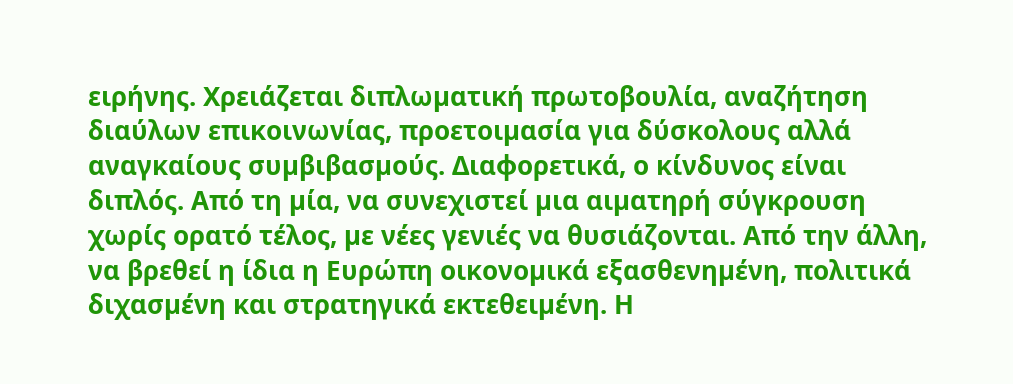ειρήνης. Χρειάζεται διπλωµατική πρωτοβουλία, αναζήτηση διαύλων επικοινωνίας, προετοιµασία για δύσκολους αλλά αναγκαίους συµβιβασµούς. Διαφορετικά, ο κίνδυνος είναι διπλός. Από τη µία, να συνεχιστεί µια αιµατηρή σύγκρουση χωρίς ορατό τέλος, µε νέες γενιές να θυσιάζονται. Από την άλλη, να βρεθεί η ίδια η Ευρώπη οικονοµικά εξασθενηµένη, πολιτικά διχασµένη και στρατηγικά εκτεθειµένη. Η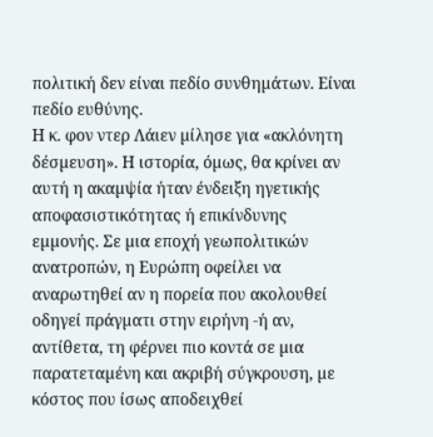πολιτική δεν είναι πεδίο συνθηµάτων. Είναι πεδίο ευθύνης.
Η κ. φον ντερ Λάιεν µίλησε για «ακλόνητη δέσµευση». Η ιστορία, όµως, θα κρίνει αν αυτή η ακαµψία ήταν ένδειξη ηγετικής αποφασιστικότητας ή επικίνδυνης εµµονής. Σε µια εποχή γεωπολιτικών ανατροπών, η Ευρώπη οφείλει να αναρωτηθεί αν η πορεία που ακολουθεί οδηγεί πράγµατι στην ειρήνη -ή αν, αντίθετα, τη φέρνει πιο κοντά σε µια παρατεταµένη και ακριβή σύγκρουση, µε κόστος που ίσως αποδειχθεί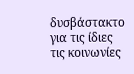δυσβάστακτο για τις ίδιες τις κοινωνίες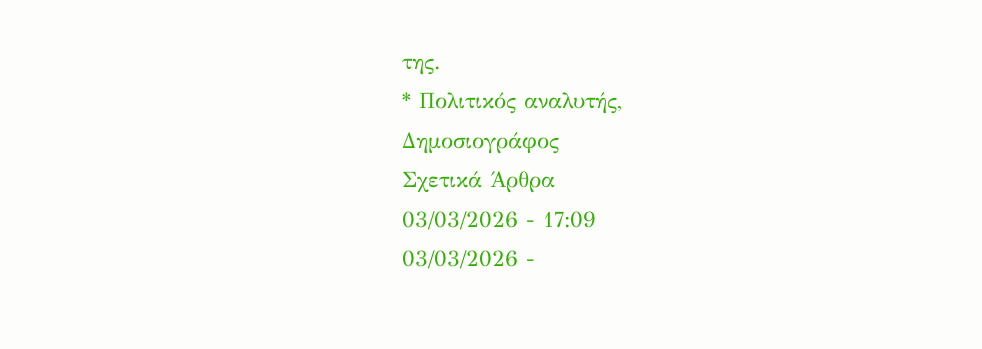της.
* Πολιτικός αναλυτής,
Δηµοσιογράφος
Σχετικά Άρθρα
03/03/2026 - 17:09
03/03/2026 -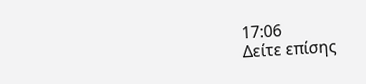17:06
Δείτε επίσης